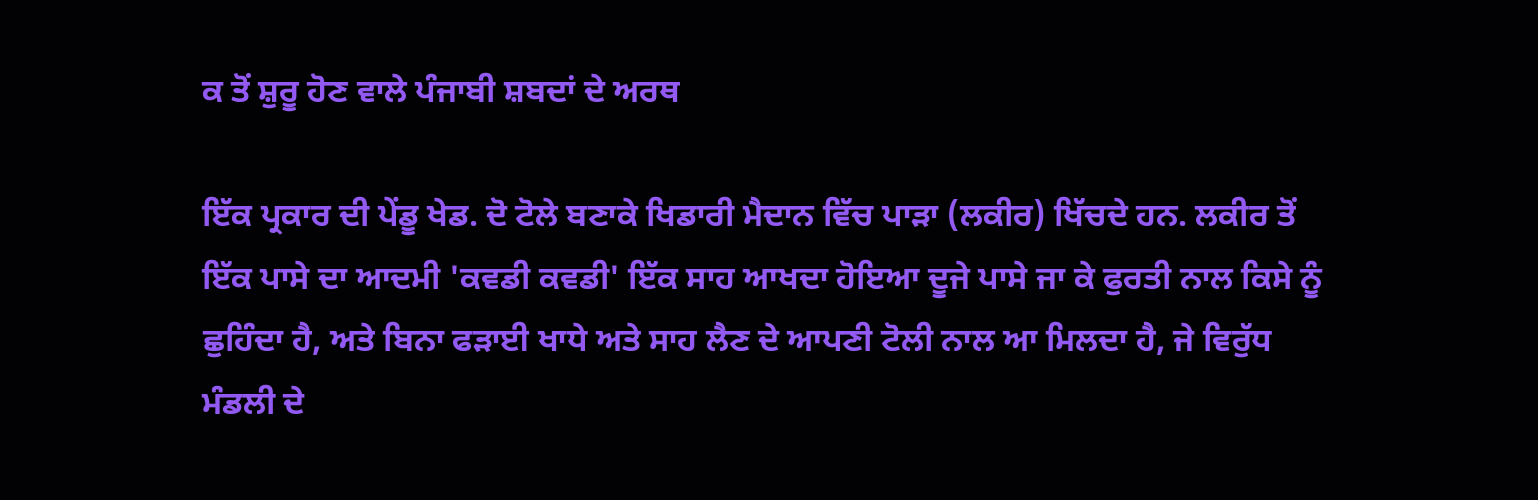ਕ ਤੋਂ ਸ਼ੁਰੂ ਹੋਣ ਵਾਲੇ ਪੰਜਾਬੀ ਸ਼ਬਦਾਂ ਦੇ ਅਰਥ

ਇੱਕ ਪ੍ਰਕਾਰ ਦੀ ਪੇਂਡੂ ਖੇਡ. ਦੋ ਟੋਲੇ ਬਣਾਕੇ ਖਿਡਾਰੀ ਮੈਦਾਨ ਵਿੱਚ ਪਾੜਾ (ਲਕੀਰ) ਖਿੱਚਦੇ ਹਨ. ਲਕੀਰ ਤੋਂ ਇੱਕ ਪਾਸੇ ਦਾ ਆਦਮੀ 'ਕਵਡੀ ਕਵਡੀ' ਇੱਕ ਸਾਹ ਆਖਦਾ ਹੋਇਆ ਦੂਜੇ ਪਾਸੇ ਜਾ ਕੇ ਫੁਰਤੀ ਨਾਲ ਕਿਸੇ ਨੂੰ ਛੁਹਿੰਦਾ ਹੈ, ਅਤੇ ਬਿਨਾ ਫੜਾਈ ਖਾਧੇ ਅਤੇ ਸਾਹ ਲੈਣ ਦੇ ਆਪਣੀ ਟੋਲੀ ਨਾਲ ਆ ਮਿਲਦਾ ਹੈ, ਜੇ ਵਿਰੁੱਧ ਮੰਡਲੀ ਦੇ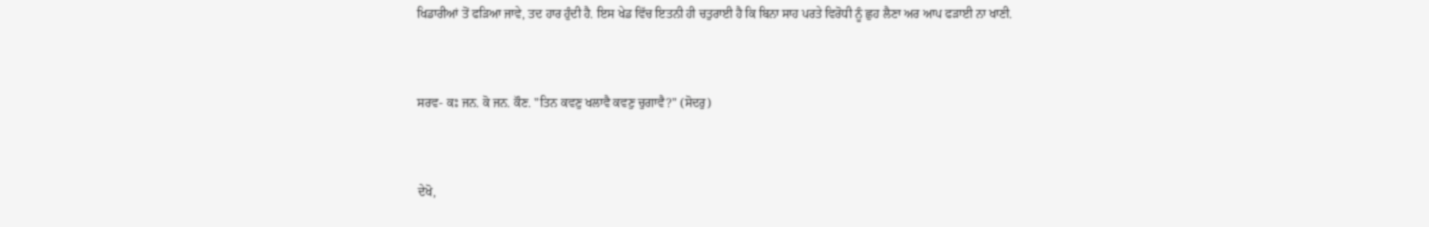ਖਿਡਾਰੀਆਂ ਤੋਂ ਫੜਿਆ ਜਾਵੇ, ਤਦ ਹਾਰ ਹੁੰਦੀ ਹੈ. ਇਸ ਖੇਡ ਵਿੱਚ ਇਤਨੀ ਹੀ ਚਤੁਰਾਈ ਹੈ ਕਿ ਬਿਨਾ ਸਾਹ ਪਰਤੇ ਵਿਰੋਧੀ ਨੂੰ ਛੁਹ ਲੈਣਾ ਅਰ ਆਪ ਫੜਾਈ ਨਾ ਖਾਣੀ.


ਸਰਵ- ਕਃ ਜਨ. ਕੋ ਜਨ. ਕੌਣ. "ਤਿਨ ਕਵਣੁ ਖਲਾਵੈ ਕਵਣੁ ਚੁਗਾਵੈ?" (ਸੋਦਰੁ)


ਦੇਖੋ,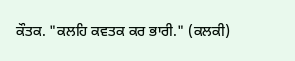ਕੌਤਕ. "ਕਲਹਿ ਕਵਤਕ ਕਰ ਭਾਰੀ." (ਕਲਕੀ)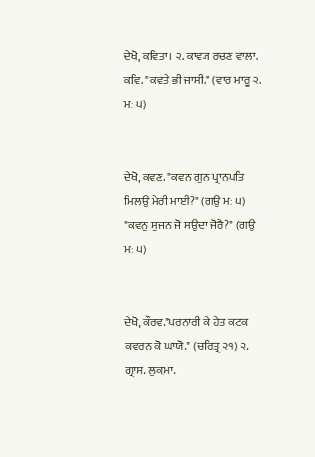ਦੇਖੋ, ਕਵਿਤਾ। ੨. ਕਾਵ੍ਯ ਰਚਣ ਵਾਲਾ. ਕਵਿ. "ਕਵਤੇ ਭੀ ਜਾਸੀ." (ਵਾਰ ਮਾਰੂ ੨. ਮਃ ੫)


ਦੇਖੋ, ਕਵਣ. "ਕਵਨ ਗੁਨ ਪ੍ਰਾਨਪਤਿ ਮਿਲਉ ਮੇਰੀ ਮਾਈ?" (ਗਉ ਮਃ ੫) "ਕਵਨੁ ਸੁਜਨ ਜੋ ਸਉਦਾ ਜੋਰੈ?" (ਗਉ ਮਃ ੫)


ਦੇਖੋ, ਕੌਰਵ."ਪਰਨਾਰੀ ਕੇ ਹੇਤ ਕਟਕ ਕਵਰਨ ਕੋ ਘਾਯੋ." (ਚਰਿਤ੍ਰ ੨੧) ੨. ਗ੍ਰਾਸ. ਲੁਕ਼ਮਾ.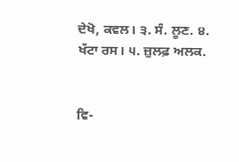ਦੇਖੋ, ਕਵਲ। ੩. ਸੰ. ਲੂਣ. ੪. ਖੱਟਾ ਰਸ। ੫. ਜ਼ੁਲਫ਼ ਅਲਕ.


ਵਿ-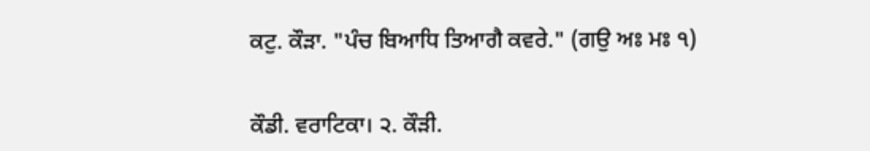ਕਟੁ. ਕੌੜਾ. "ਪੰਚ ਬਿਆਧਿ ਤਿਆਗੈ ਕਵਰੇ." (ਗਉ ਅਃ ਮਃ ੧)


ਕੌਡੀ. ਵਰਾਟਿਕਾ। ੨. ਕੌੜੀ.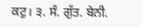ਕਟੁ। ੩. ਸੰ. ਗੁੱਤ. ਬੇਨੀ.